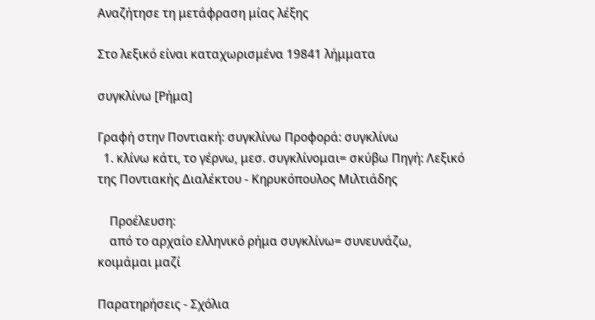Αναζήτησε τη μετάφραση μίας λέξης

Στο λεξικό είναι καταχωρισμένα 19841 λήμματα

συγκλίνω [Ρήμα]

Γραφή στην Ποντιακή: συγκλίνω Προφορά: συγκλίνω
  1. κλίνω κάτι, το γέρνω, μεσ. συγκλίνομαι= σκύβω Πηγή: Λεξικό της Ποντιακής Διαλέκτου - Κηρυκόπουλος Μιλτιάδης

    Προέλευση:
    από το αρχαίο ελληνικό ρήμα συγκλίνω= συνευνάζω, κοιμάμαι μαζί

Παρατηρήσεις - Σχόλια